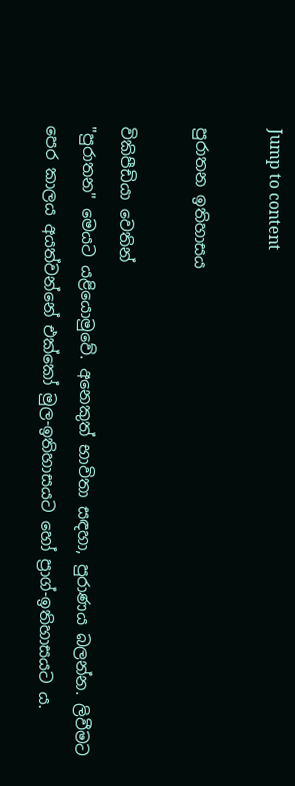Jump to content

පුරාතන ඉතිහාසය

විකිපීඩියා වෙතින්
"පුරාතන" මෙයට යළියොමුවේ. අනෙකුත් භාවිතා සඳහා, පුරාණය බලන්න. ලිවීමට පෙර කාලය අයත්වන්නේ එක්කෝ මුල-ඉතිහාසයට හෝ ප්‍රාග්-ඉතිහාසයට ය.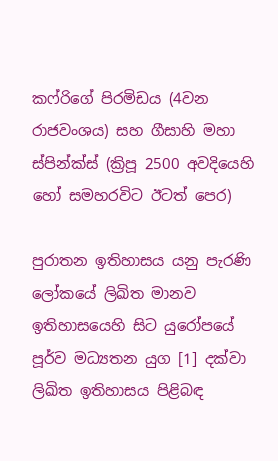කෆ්රිගේ පිරමිඩය (4වන රාජවංශය) සහ ගීසාහි මහා ස්පින්ක්ස් (ක්‍රිපූ 2500 අවදියෙහි හෝ සමහරවිට ඊටත් පෙර)

පුරාතන ඉතිහාසය යනු පැරණි ලෝකයේ ලිඛිත මානව ඉතිහාසයෙහි සිට යුරෝපයේ පූර්ව මධ්‍යතන යුග [1] දක්වා ලිඛිත ඉතිහාසය පිළිබඳ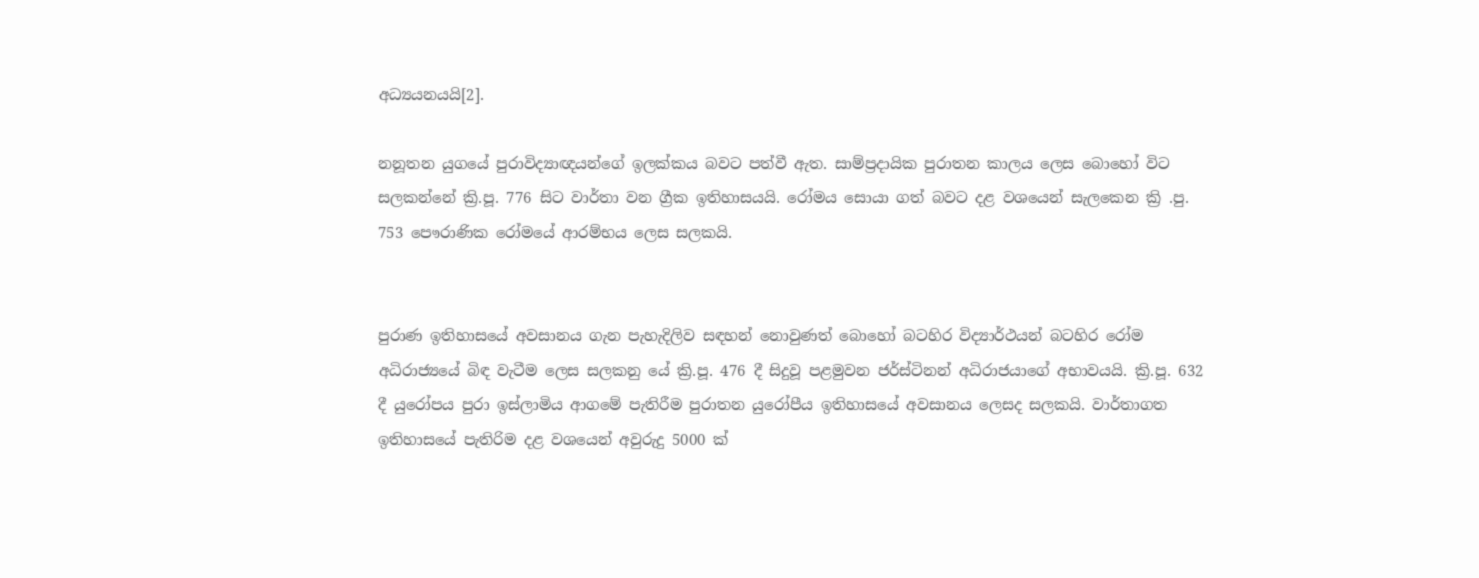අධ්‍යයනයයි[2].

නනූතන යුගයේ පුරාවිද්‍යාඥයන්ගේ ඉලක්කය බවට පත්වී ඇත. සාම්ප්‍රදායික පුරාතන කාලය ලෙස බොහෝ විට සලකන්නේ ක්‍රි.පූ. 776 සිට වාර්තා වන ග්‍රීක ඉතිහාසයයි. රෝමය සොයා ගත් බවට දළ වශයෙන් සැලකෙන ක්‍රි .පු. 753 පෞරාණික රෝමයේ ආරම්භය ලෙස සලකයි.


පුරාණ ඉතිහාසයේ අවසානය ගැන පැහැදිලිව සඳහන් නොවුණත් බොහෝ බටහිර විද්‍යාර්ථයන් බටහිර රෝම අධිරාජ්‍යයේ බිඳ වැටීම ලෙස සලකනු යේ ක්‍රි.පූ. 476 දී සිදුවූ පළමුවන ජර්ස්ටිනන් අධිරාජයාගේ අභාවයයි. ක්‍රි.පූ. 632 දී යුරෝපය පුරා ඉස්ලාමිය ආගමේ පැතිරීම පුරාතන යුරෝපීය ඉතිහාසයේ අවසානය ලෙසද සලකයි. වාර්තාගත ඉතිහාසයේ පැතිරිම දළ වශයෙන් අවුරුදු 5000 ක්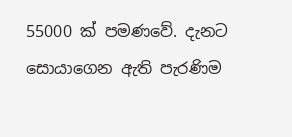55000 ක් පමණවේ. දැනට සොයාගෙන ඇති පැරණිම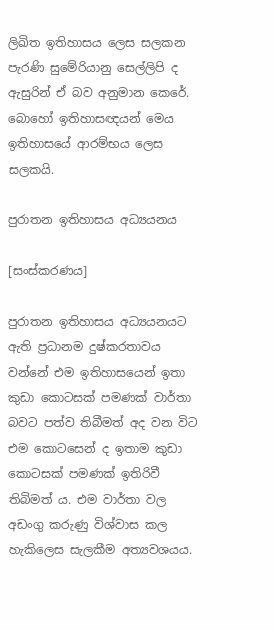ලිඛිත ඉතිහාසය ලෙස සලකන පැරණි සුමේරියානු සෙල්ලිපි ද ඇසුරින් ඒ බව අනුමාන කෙරේ. බොහෝ ඉතිහාසඥයන් මෙය ඉතිහාසයේ ආරම්භය ලෙස සලකයි.

පුරාතන ඉතිහාසය අධ්‍යයනය

[සංස්කරණය]

පුරාතන ඉතිහාසය අධ්‍යයනයට ඇති ප්‍රධානම දුෂ්කරතාවය වන්නේ එම ඉතිහාසයෙන් ඉතා කුඩා කොටසක් පමණක් වාර්තා බවට පත්ව තිබීමත් අද වන විට එම කොටසෙන් ද ඉතාම කුඩා කොටසක් පමණක් ඉතිරිවී තිබිමත් ය. එම වාර්තා වල අඩංගු කරුණු විශ්වාස කල හැකි‍ලෙස සැලකීම අත්‍යවශයය.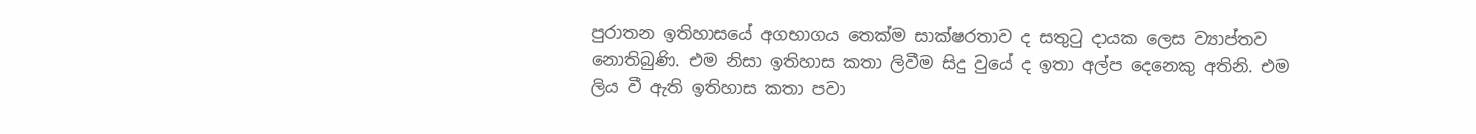පුරාතන ඉතිහාසයේ අගභාගය තෙක්ම සාක්ෂරතාව ද සතුටු දායක ලෙස ව්‍යාප්තව නොතිබුණි. එම නිසා ඉතිහාස කතා ලිවීම සිදු වුයේ ද ඉතා අල්ප දෙනෙකු අතිනි. එම ලිය වී ඇති ඉතිහාස කතා පවා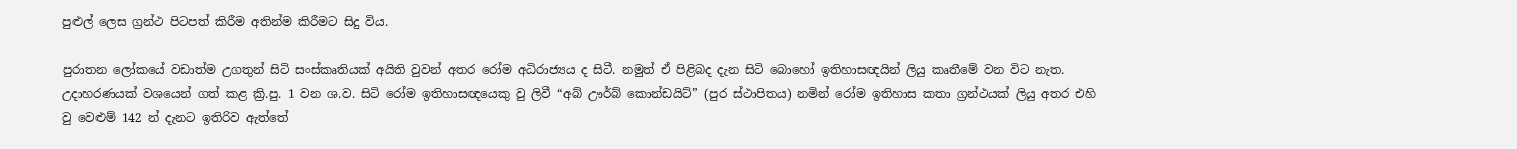පුළුල් ලෙස ග්‍රන්ථ පිටපත් කිරීම අතින්ම කිරීමට සිදු විය.

පුරාතන ලෝකයේ වඩාත්ම උගතුන් සිටි සංස්කෘතියක් අයිති වුවන් අතර රෝම අධිරාජ්‍යය ද සිටී. නමුත් ඒ පිළිබද දැන සිටි බොහෝ ඉතිහාසඥයින් ලියු කෘතීමේ වන විට නැත. උදාහරණයක් වශයෙන් ගත් කළ ක්‍රි.පු. 1 වන ශ.ව. සිටි රෝම ඉතිහාසඥයෙකු වු ලිවී “අබ් ඌර්බ් කොන්ඩයිට්” (පුර ස්ථාපිතය) නමින් රෝම ඉතිහාස කතා ග්‍රන්ථයක් ලියු අතර එහි වු වෙළුම් 142 න් දැනට ඉතිරිව ඇත්තේ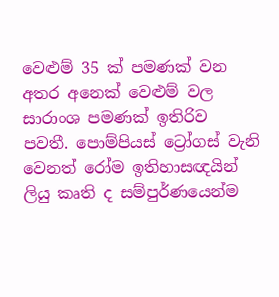වෙළුම් 35 ක් පමණක් වන අතර අනෙක් වෙළුම් වල සාරාංශ පමණක් ඉතිරිව පවතී. පොම්පියස් ට්‍රෝගස් වැනි වෙනත් රෝම ඉතිහාසඥයින් ලියු කෘති ද සම්පුර්ණයෙන්ම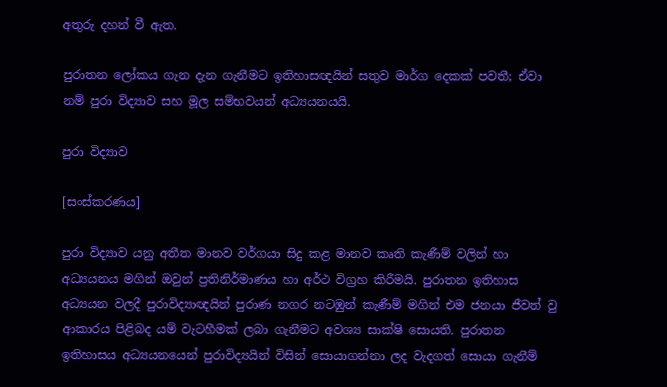අතුරු දහන් වී ඇත.

පුරාතන ලෝකය ගැන දැන ගැනීමට ඉතිහාසඥයින් සතුව මාර්ග දෙකක් පවතී; ඒවා නම් පුරා විද්‍යාව සහ මූල සම්භවයන් අධ්‍යයනයයි.

පුරා විද්‍යාව

[සංස්කරණය]

පුරා විද්‍යාව යනු අතීත මානව වර්ගයා සිදු කළ මානව කෘති කැණීම් වලින් හා අධ්‍යයනය මගින් ඔවුන් ප්‍රතිනිර්මාණය හා අර්ථ විග්‍රහ කිරීමයි. පුරාතන ඉතිහාස අධ්‍යයන වලදී පුරාවිද්‍යාඥයින් පුරාණ නගර නටඹුන් කැණීම් මගින් එම ජනයා ජීවත් වු ආකාරය පිළිබද යම් වැටහීමක් ලබා ගැනීමට අවශ්‍ය සාක්ෂි සොයති. පුරාතන ඉතිහාසය අධ්‍යයනයෙන් පුරාවිද්‍යයින් විසින් සොයාගන්නා ලද වැදගත් සොයා ගැනීම්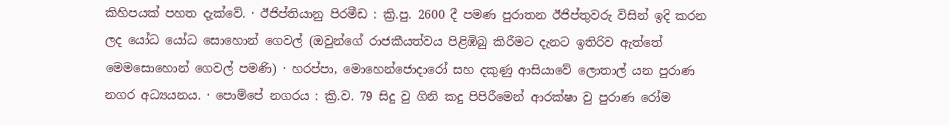කිහිපයක් පහත දැක්වේ. · ඊජිප්තියානු පිරමීඩ : ක්‍රි.පු. 2600 දී පමණ පුරාතන ඊජිප්තුවරු විසින් ඉදි කරන ලද යෝධ ‍යෝධ සො‍හොන් ගෙවල් (ඔවුන්ගේ රාජකීයත්වය පිළිඹිබු කිරීමට දැනට ඉතිරිව ඇත්තේ මෙමසොහොන් ගෙවල් පමණි) · හරප්පා, මොහෙන්ජොදාරෝ සහ දකුණු ආසියාවේ ලොතාල් යන පුරාණ නගර අධ්‍යයනය. · පොම්පේ නගරය : ක්‍රි.ව. 79 සිදු වු ගිනි කදු පිපිරීමෙන් ආරක්ෂා වු පුරාණ රෝම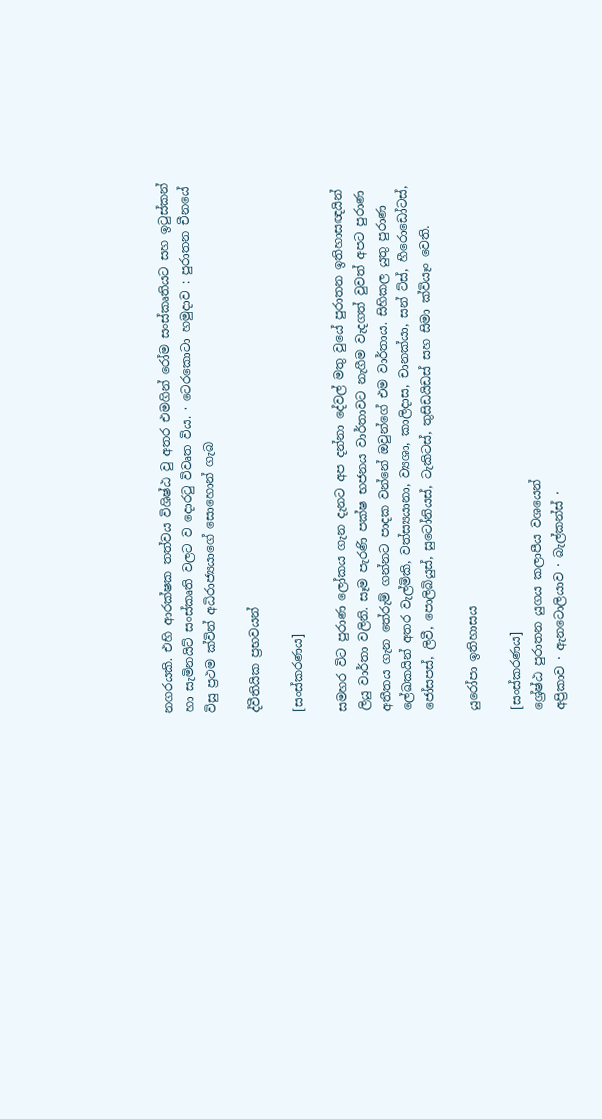නගරයකි. එහි ආරක්ෂක තත්වය විශිෂ්ඨ වු අතර එමගින් රෝම සංස්කෘතියට සහ ඉටුස්කන් හා සැමිනයිට් සංස්කෘති වලට ව දොරටු විවෘත විය. · ටෙරකොටා හමුදාව : පුරාතන චීනයේ විසු ප්‍රථම ක්වින් අධිරාජ්‍යයාගේ සොහොන් ගැබ

ද්වීතියික ප්‍රභවයන්

[සංස්කරණය]

සමහර විට පුරාණ ලෝකය ගැන දැනට අප දන්නා දේවල් මතු වුයේ පුරාතන ඉතිහාසඥයින් ලියු වාර්තා වලිනි. සෑම පැරණි පක්ෂ භජනය වාර්තාවට නැගීම වැදගත් වුවත් අපට පුරාණ අතීතය ගැන තේරුම් ගන්නට පාදක වන්නේ ඔවුන්ගේ එම වාර්තාය. සිහිකල යුතු පුරාණ ලේඛකයින් අතර වැල්මිකි, වත්ස්‍යයානා, ව්‍යශා, කාලිදාස, චානක්යා, සන් ට්ස්, හීරොඩෝටස්, ජෝසපස්, ලිවී, පොලිබියුස්, සුටෝනියස්, ටැකිටස්, තුසිඩයිඩස් සහ සිමා ක්වියෑං වෙති.

යුරෝපා ඉතිහාසය

[සංස්කරණය]
ශ්‍රේෂ්ඨ පුරාතන යුගය කලාපීය වශයෙන්
අප්‍රිකාව · ඇනටොලියාව · බැල්කන්ස් ·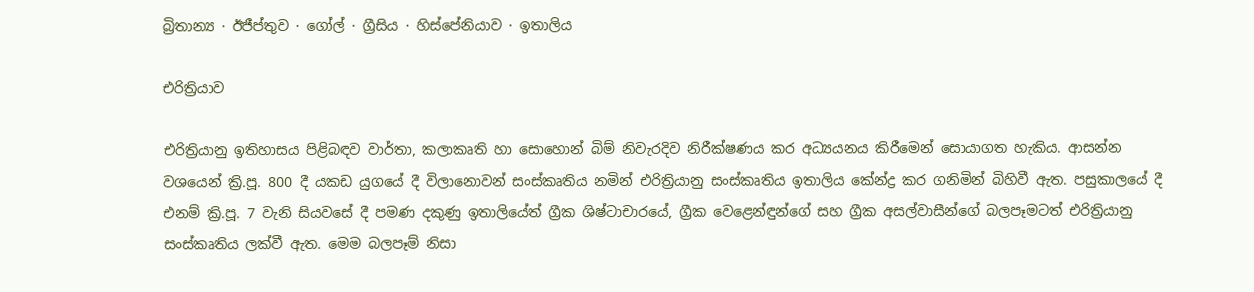බ්‍රිතාන්‍ය · ඊජීප්තුව · ගෝල් · ග්‍රීසිය · හිස්පේනියාව · ඉතාලිය

එරිත්‍රියාව

එරිත්‍රියානු ඉතිහාසය පිළිබඳව වාර්තා, කලාකෘති හා සොහොන් බිම් නිවැරදිව නිරීක්ෂණය කර අධ්‍යයනය කිරීමෙන් සොයාගත හැකිය. ආසන්න වශයෙන් ක්‍රි.පූ. 800 දී යකඩ යු‍ගයේ දී විලානොවන් සංස්කෘතිය නමින් එරිත්‍රියානු සංස්කෘතිය ඉතාලිය කේන්ද්‍ර කර ගනිමින් බිහිවී ඇත. පසුකාලයේ දී එනම් ක්‍රි.පූ. 7 වැනි සියවසේ දී පමණ දකුණු ඉතාලියේත් ග්‍රීක ශිෂ්ටාචාරයේ, ග්‍රීක වෙළෙන්ඳුන්ගේ සහ ග්‍රීක අසල්වාසීන්ගේ බලපෑමටත් එරිත්‍රියානු සංස්කෘතිය ලක්වී ඇත. මෙම බලපෑම් නිසා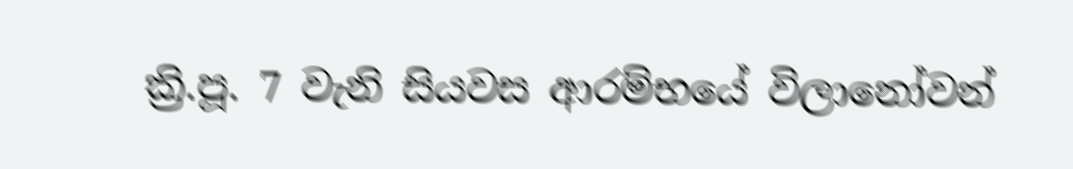ක්‍රි.පූ. 7 වැනි සියවස ආරම්භයේ විලානෝවන්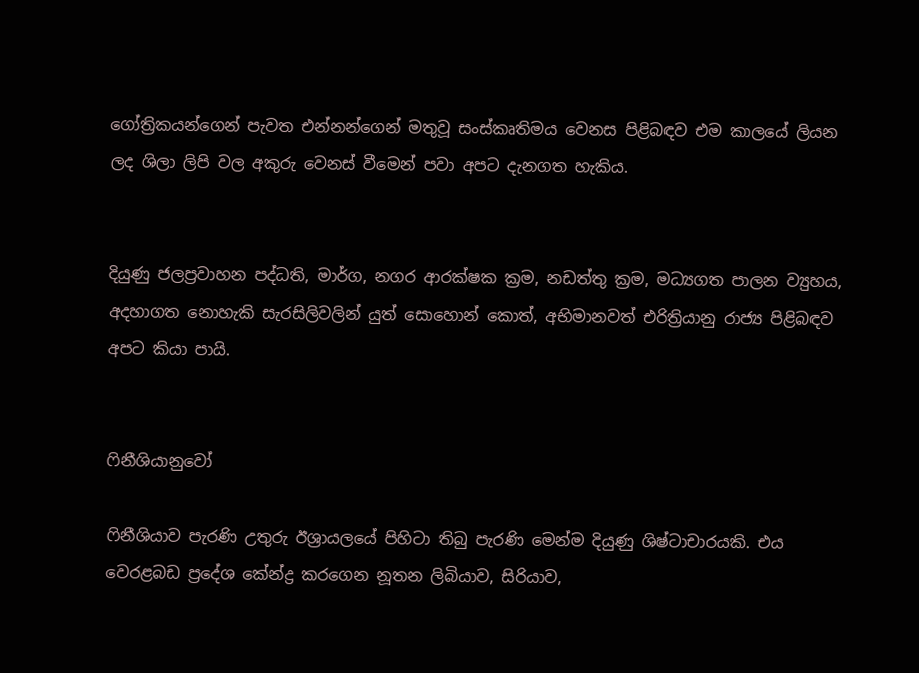ගෝත්‍රිකයන්ගෙන් පැවත එන්නන්ගෙන් මතුවූ සංස්කෘතිමය වෙනස පිළිබඳව ‍එම කාලයේ ලියන ලද ශිලා ලිපි වල අකුරු වෙනස් වීමෙන් පවා අපට දැනගත හැකිය.


දියුණු ජලප්‍රවාහන පද්ධති, මාර්ග, නගර ආරක්ෂක ක්‍රම, නඩත්තු ක්‍රම, මධ්‍යගත පාලන ව්‍යුහය, අදහාගත නොහැකි සැරසිලිවලින් යුත් සොහොන් කොත්, අභිමානවත් එරිත්‍රියානු රාජ්‍ය පිළිබඳව අපට කියා පායි.


ෆිනීශියානුවෝ

ෆිනීශියාව පැරණි උතුරු ඊශ්‍රායලයේ පිහිටා තිබු පැරණි මෙන්ම දියුණු ශිෂ්ටාචාරයකි. එය වෙරළබඩ ප්‍රදේශ කේන්ද්‍ර කරගෙන නූතන ලිබියාව, සිරියාව,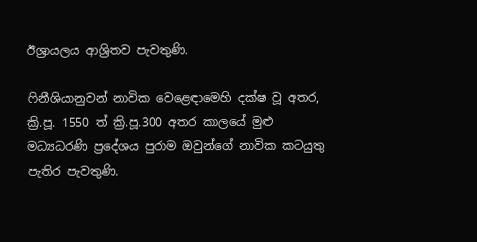ඊශ්‍රායලය ආශ්‍රිතව පැවතුණි.

ෆිනීශියානුවන් නාවික වෙළෙඳාමෙහි දක්ෂ වූ අතර, ක්‍රි.පූ. 1550 ත් ක්‍රි.පූ.300 අතර කාලයේ මුළු මධ්‍යධරණි ප්‍රදේශය පුරාම ඔවුන්ගේ නාවික කටයුතු පැතිර පැවතුණි.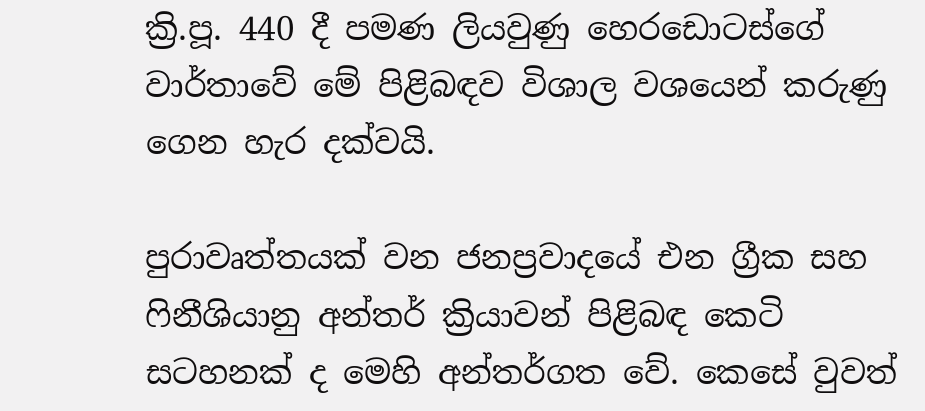ක්‍රි.පූ. 440 දී පමණ ලියවුණු හෙරඩොටස්ගේ වාර්තාවේ මේ පිළිබඳව විශාල වශයෙන් කරුණු ගෙන හැර දක්වයි.

පුරාවෘත්තයක් වන ජනප්‍රවාදයේ එන ග්‍රීක සහ ෆිනීශියානු අන්තර් ක්‍රියාවන් පිළිබඳ කෙටි සටහනක් ද මෙහි අන්තර්ගත වේ. කෙසේ වුවත්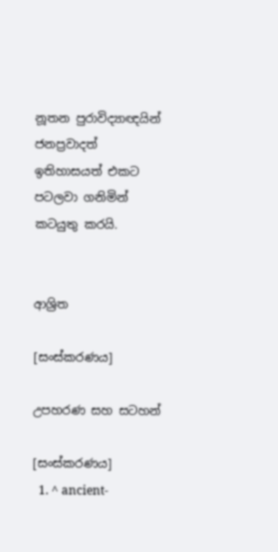නූතන පුරාවිද්‍යාඥයින් ජනප්‍රවාදත් ඉතිහාසයත් එකට පටලවා ගනිමින් කටයුතු කරයි.


ආශ්‍රිත

[සංස්කරණය]

උපහරණ සහ සටහන්

[සංස්කරණය]
  1. ^ ancient-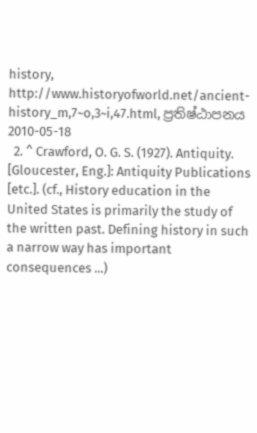history, http://www.historyofworld.net/ancient-history_m,7~o,3~i,47.html, ප්‍රතිෂ්ඨාපනය 2010-05-18
  2. ^ Crawford, O. G. S. (1927). Antiquity. [Gloucester, Eng.]: Antiquity Publications [etc.]. (cf., History education in the United States is primarily the study of the written past. Defining history in such a narrow way has important consequences ...)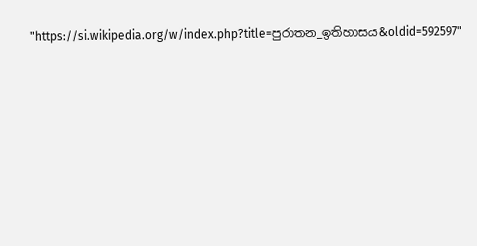"https://si.wikipedia.org/w/index.php?title=පුරාතන_ඉතිහාසය&oldid=592597"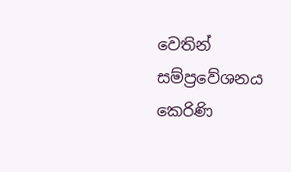වෙතින් සම්ප්‍රවේශනය කෙරිණි